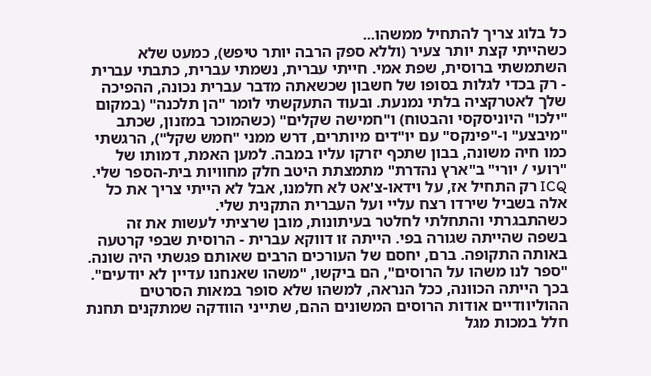כל בלוג צריך להתחיל ממשהו...
כשהייתי קצת יותר צעיר (וללא ספק הרבה יותר טיפש), כמעט שלא השתמשתי ברוסית, שפת אמי. חייתי עברית, נשמתי עברית, כתבתי עברית - רק בכדי לגלות בסופו של חשבון שכשאתה מדבר עברית נכונה, ההפיכה שלך לאטרקציה בלתי נמנעת. ובעוד התעקשתי לומר "הן תלכנה" (במקום "ילכו" היוניסקסי והבטוח) ו"חמישה שקלים" (כשהמוכר במזנון, שכתב "מיבצע" ו-"פינקס" עם יו"דים מיותרים, דרש ממני "חמש שקל"), הרגשתי כמו חיה משונה, בבון שתכף יזרקו עליו במבה. למען האמת, דמותו של "רועי / יורי" ב"ארץ נהדרת" מתמצתת היטב חלק מחוויות בית-הספר שלי. ICQ רק התחיל אז, על וידאו-צ'אט לא חלמנו, אבל לא הייתי צריך את כל אלה בשביל שירדו רצח עליי ועל העברית התקנית שלי.
כשהתבגרתי והתחלתי לחלטר בעיתונות, מובן שרציתי לעשות את זה בשפה שהייתה שגורה בפי. הייתה זו דווקא עברית - הרוסית שבפי קרטעה באותה התקופה. ברם, יחסם של העורכים הרבים שאותם פגשתי היה שונה. "ספר לנו משהו על הרוסים", הם ביקשו, "משהו שאנחנו עדיין לא יודעים". בכך הייתה הכוונה, ככל הנראה, למשהו שלא סופר במאות הסרטים ההוליוודיים אודות הרוסים המשונים ההם, שתייני הוודקה שמתקנים תחנת חלל במכות מגל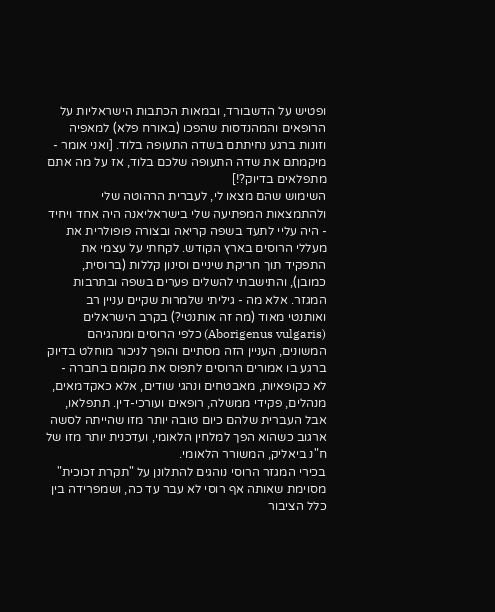ופטיש על הדשבורד, ובמאות הכתבות הישראליות על הרופאים והמהנדסות שהפכו (באורח פלא) למאפיה וזונות ברגע נחיתתם בשדה התעופה בלוד. [ואני אומר - מיקמתם את שדה התעופה שלכם בלוד, אז על מה אתם מתפלאים בדיוק?!]
השימוש שהם מצאו לי, לעברית הרהוטה שלי ולהתמצאות המפתיעה שלי בישראליאנה היה אחד ויחיד - היה עליי לתעד בשפה קריאה ובצורה פופולרית את מעללי הרוסים בארץ הקודש. לקחתי על עצמי את התפקיד תוך חריקת שיניים וסינון קללות (ברוסית, כמובן), והתישבתי להשלים פערים בשפה ובתרבות המגזר. אלא מה - גיליתי שלמרות שקיים עניין רב ואותנטי מאוד (מה זה אותנטי?) בקרב הישראלים (Aborigenus vulgaris) כלפי הרוסים ומנהגיהם המשונים, העניין הזה מסתיים והופך לניכור מוחלט בדיוק ברגע בו אמורים הרוסים לתפוס את מקומם בחברה - לא כקופאיות, מאבטחים ונהגי שודים, אלא כאקדמאים, מנהלים, פקידי ממשלה, רופאים ועורכי-דין. תתפלאו, אבל העברית שלהם כיום טובה יותר מזו שהייתה לסשה ארגוב כשהוא הפך למלחין הלאומי, ועדכנית יותר מזו של ח"נ ביאליק, המשורר הלאומי.
בכירי המגזר הרוסי נוהגים להתלונן על "תקרת זכוכית" מסוימת שאותה אף רוסי לא עבר עד כה, ושמפרידה בין כלל הציבור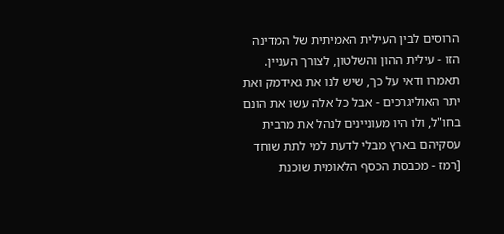הרוסים לבין העילית האמיתית של המדינה הזו - עילית ההון והשלטון, לצורך העניין. תאמרו ודאי על כך, שיש לנו את גאידמק ואת יתר האוליגרכים - אבל כל אלה עשו את הונם בחו"ל, ולו היו מעוניינים לנהל את מרבית עסקיהם בארץ מבלי לדעת למי לתת שוחד [רמז - מכבסת הכסף הלאומית שוכנת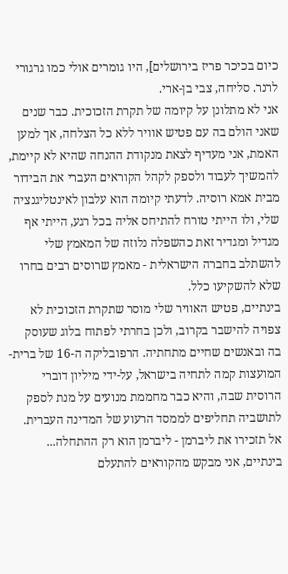כיום בכיכר פריז בירושלים], היו גומרים אולי כמו גרגורי לרנר. סליחה, צבי בן-ארי.
אני לא מתלונן על קיומה של תקרת הזכוכית. כבר שנים שאני הולם בה עם פטיש אוויר ללא כל הצלחה, אך למען האמת, אני מעדיף לצאת מנקודת ההנחה שהיא לא קיימת, להמשיך לעבוד ולספק לקהל הקוראים העברי את הבידור מבית אמא רוסיה. לדעתי קיומה הוא עלבון לאינטליגנציה שלי, ולו הייתי טורח להתיחס אליה בכל רגע, הייתי אף מגדיל ומגדיר זאת כהשפלה נלוזה של המאמץ שלי להשתלב בחברה הישראלית - מאמץ שרוסים רבים בחרו שלא להשקיעו כלל.
בינתיים, פטיש האוויר שלי מוסר שתקרת הזכוכית לא צפויה להישבר בקרוב, ולכן בחרתי לפתוח בלוג שעוסק בה ובאנשים שחיים מתחתיה. הרפובליקה ה-16 של ברית-המועצות קמה לתחיה בישראל, על-ידי מיליון דוברי הרוסית שבה, והיא כבר מחממת מנועים על מנת לספק לתושביה תחליפים לממסד הרעוע של המדינה העברית. אל תזכירו את ליברמן - ליברמן הוא רק ההתחלה... בינתיים, אני מבקש מהקוראים להתעלם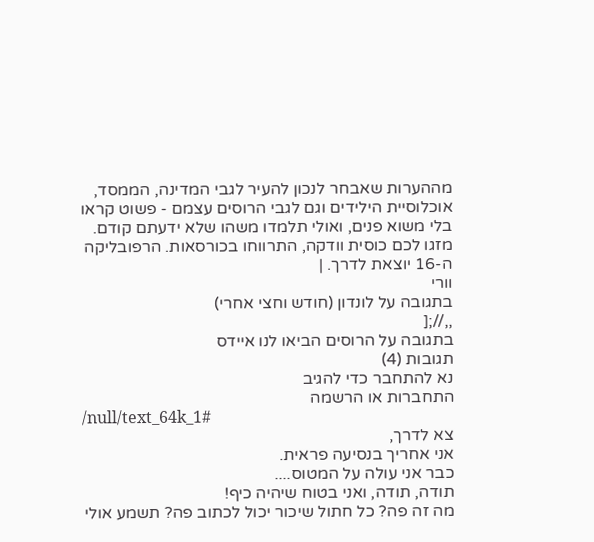מההערות שאבחר לנכון להעיר לגבי המדינה, הממסד, אוכלוסיית הילידים וגם לגבי הרוסים עצמם - פשוט קראו בלי משוא פנים, ואולי תלמדו משהו שלא ידעתם קודם.
מזגו לכם כוסית וודקה, התרווחו בכורסאות. הרפובליקה ה-16 יוצאת לדרך. |
וורי
בתגובה על לונדון (חודש וחצי אחרי)
,,//;[
בתגובה על הרוסים הביאו לנו איידס
תגובות (4)
נא להתחבר כדי להגיב
התחברות או הרשמה
/null/text_64k_1#
צא לדרך,
אני אחריך בנסיעה פראית.
כבר אני עולה על המטוס....
תודה, תודה, ואני בטוח שיהיה כיף!
מה זה פה? כל חתול שיכור יכול לכתוב פה? תשמע אולי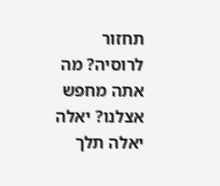תחזור לרוסיה? מה אתה מחפש אצלנו? יאלה יאלה תלך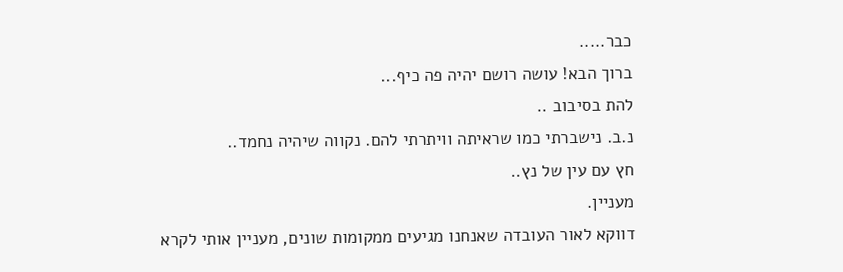כבר.....
ברוך הבא! עושה רושם יהיה פה כיף...
להת בסיבוב ..
נ.ב. נישברתי כמו שראיתה וויתרתי להם. נקווה שיהיה נחמד..
חץ עם עין של נץ..
מעניין.
דווקא לאור העובדה שאנחנו מגיעים ממקומות שונים, מעניין אותי לקרא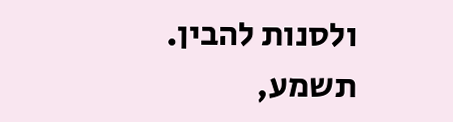ולסנות להבין.
תשמע,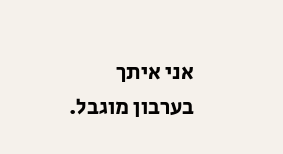אני איתך בערבון מוגבל.